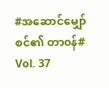#အဆောင်မျှော်စင်၏ တာ၀န်#
Vol. 37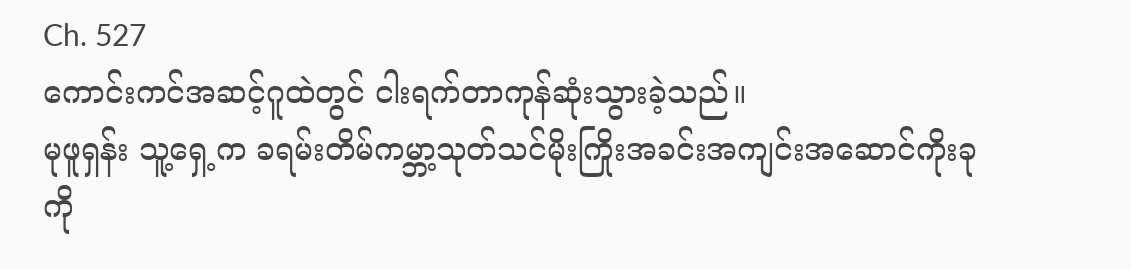Ch. 527
ကောင်းကင်အဆင့်ဂူထဲတွင် ငါးရက်တာကုန်ဆုံးသွားခဲ့သည်။
မုဖူရှန်း သူ့ရှေ့က ခရမ်းတိမ်ကမ္ဘာ့သုတ်သင်မိုးကြိုးအခင်းအကျင်းအဆောင်ကိုးခုကို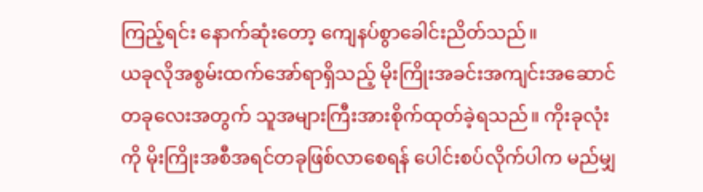ကြည့်ရင်း နောက်ဆုံးတော့ ကျေနပ်စွာခေါင်းညိတ်သည်။
ယခုလိုအစွမ်းထက်အော်ရာရှိသည့် မိုးကြိုးအခင်းအကျင်းအဆောင်တခုလေးအတွက် သူအများကြီးအားစိုက်ထုတ်ခဲ့ရသည်။ ကိုးခုလုံးကို မိုးကြိုးအစီအရင်တခုဖြစ်လာစေရန် ပေါင်းစပ်လိုက်ပါက မည်မျှ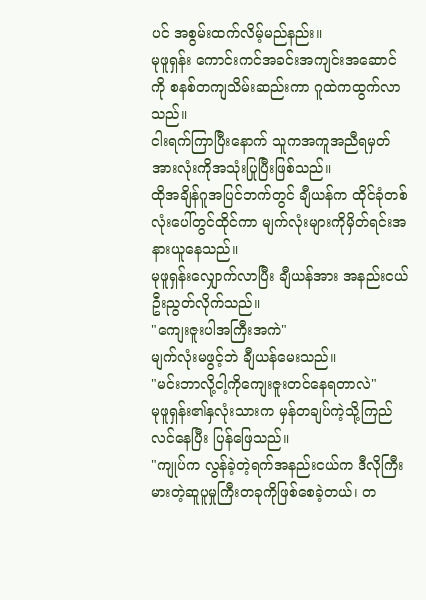ပင် အစွမ်းထက်လိမ့်မည်နည်း။
မုဖူရှန်း ကောင်းကင်အခင်းအကျင်းအဆောင်ကို စနစ်တကျသိမ်းဆည်းကာ ဂူထဲကထွက်လာသည်။
ငါးရက်ကြာပြီးနောက် သူကအကူအညီရမှတ်အားလုံးကိုအသုံးပြုပြီးဖြစ်သည်။
ထိုအချိန်ဂူအပြင်ဘက်တွင် ချီယန်က ထိုင်ခုံတစ်လုံးပေါ်တွင်ထိုင်ကာ မျက်လုံးများကိုမှိတ်ရင်းအနားယူနေသည်။
မုဖူရှန်းလျှောက်လာပြီး ချီယန်အား အနည်းငယ်ဦးညွတ်လိုက်သည်။
"ကျေးဇူးပါအကြီးအကဲ"
မျက်လုံးမဖွင့်ဘဲ ချီယန်မေးသည်။
"မင်းဘာလို့ငါ့ကိုကျေးဇူးတင်နေရတာလဲ"
မုဖူရှန်း၏နှလုံးသားက မှန်တချပ်ကဲ့သို့ကြည်လင်နေပြီး ပြန်ဖြေသည်။
"ကျုပ်က လွန်ခဲ့တဲ့ရက်အနည်းငယ်က ဒီလိုကြီးမားတဲ့ဆူပူမှုကြီးတခုကိုဖြစ်စေခဲ့တယ်၊ တ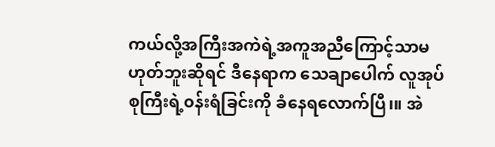ကယ်လို့အကြီးအကဲရဲ့အကူအညီကြောင့်သာမဟုတ်ဘူးဆိုရင် ဒီနေရာက သေချာပေါက် လူအုပ်စုကြီးရဲ့၀န်းရံခြင်းကို ခံနေရလောက်ပြီ၊။ အဲ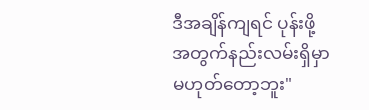ဒီအချိန်ကျရင် ပုန်းဖို့အတွက်နည်းလမ်းရှိမှာမဟုတ်တော့ဘူး"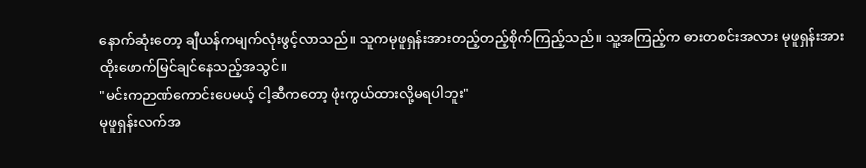နောက်ဆုံးတော့ ချီယန်ကမျက်လုံးဖွင့်လာသည်။ သူကမုဖူရှန်းအားတည့်တည့်စိုက်ကြည့်သည်။ သူ့အကြည့်က ဓားတစင်းအလား မုဖူရှန်းအား ထိုးဖောက်မြင်ချင်နေသည့်အသွင်။
"မင်းကဉာဏ်ကောင်းပေမယ့် ငါ့ဆီကတော့ ဖုံးကွယ်ထားလို့မရပါဘူး"
မုဖူရှန်းလက်အ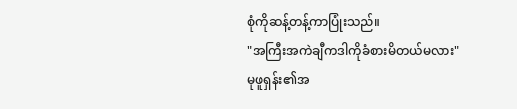စုံကိုဆန့်တန့်ကာပြုံးသည်။
"အကြီးအကဲချီကဒါကိုခံစားမိတယ်မလား"
မုဖူရှန်း၏အ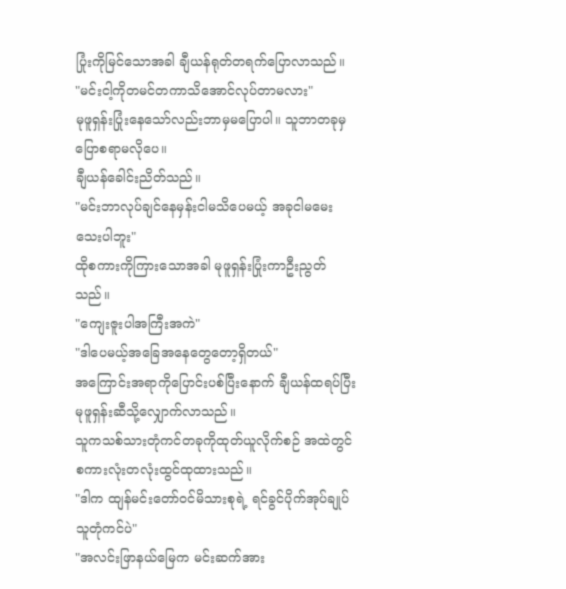ပြုံးကိုမြင်သောအခါ ချီယန်ရုတ်တရက်ပြောလာသည်။
"မင်းငါ့ကိုတမင်တကာသိအောင်လုပ်တာမလား"
မုဖူရှန်းပြုံးနေသော်လည်းဘာမှမပြောပါ။ သူဘာတခုမှပြောစရာမလိုပေ။
ချီယန်ခေါင်းညိတ်သည်။
"မင်းဘာလုပ်ချင်နေမှန်းငါမသိပေမယ့် အခုငါမမေးသေးပါဘူး"
ထိုစကားကိုကြားသောအခါ မုဖူရှန်းပြုံးကာဦးညွတ်သည်။
"ကျေးဇူးပါအကြီးအကဲ"
"ဒါပေမယ့်အခြေအနေတွေတော့ရှိတယ်"
အကြောင်းအရာကိုပြောင်းပစ်ပြီးနောက် ချီယန်ထရပ်ပြီး မုဖူရှန်းဆီသို့လျှောက်လာသည်။
သူကသစ်သားတုံကင်တခုကိုထုတ်ယူလိုက်စဉ် အထဲတွင် စကားလုံးတလုံးထွင်ထုထားသည်။
"ဒါက ထျန်မင်းတော်၀င်မိသားစုရဲ့ ရင်ခွင်ပိုက်အုပ်ချုပ်သူတုံကင်ပဲ"
"အလင်းဖြာနယ်မြေက မင်းဆက်အား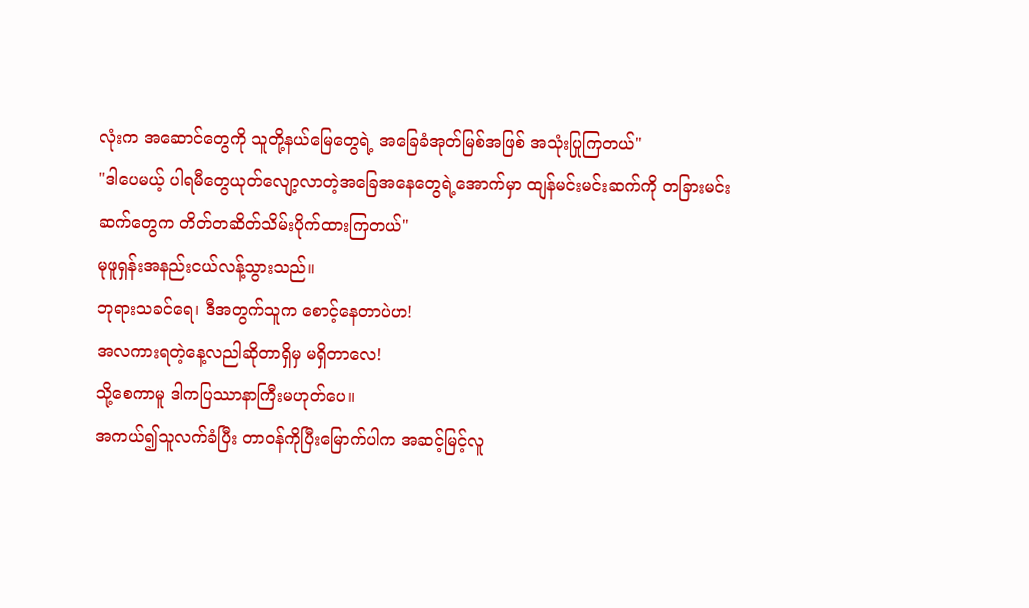လုံးက အဆောင်တွေကို သူတို့နယ်မြေတွေရဲ့ အခြေခံအုတ်မြစ်အဖြစ် အသုံးပြုကြတယ်"
"ဒါပေမယ့် ပါရမီတွေယုတ်လျော့လာတဲ့အခြေအနေတွေရဲ့အောက်မှာ ထျန်မင်းမင်းဆက်ကို တခြားမင်းဆက်တွေက တိတ်တဆိတ်သိမ်းပိုက်ထားကြတယ်"
မုဖူရှန်းအနည်းငယ်လန့်သွားသည်။
ဘုရားသခင်ရေ၊ ဒီအတွက်သူက စောင့်နေတာပဲဟ!
အလကားရတဲ့နေ့လညါဆိုတာရှိမှ မရှိတာလေ!
သို့စေကာမူ ဒါကပြဿာနာကြီးမဟုတ်ပေ။
အကယ်၍သူလက်ခံပြီး တာ၀န်ကိုပြီးမြောက်ပါက အဆင့်မြင့်လူ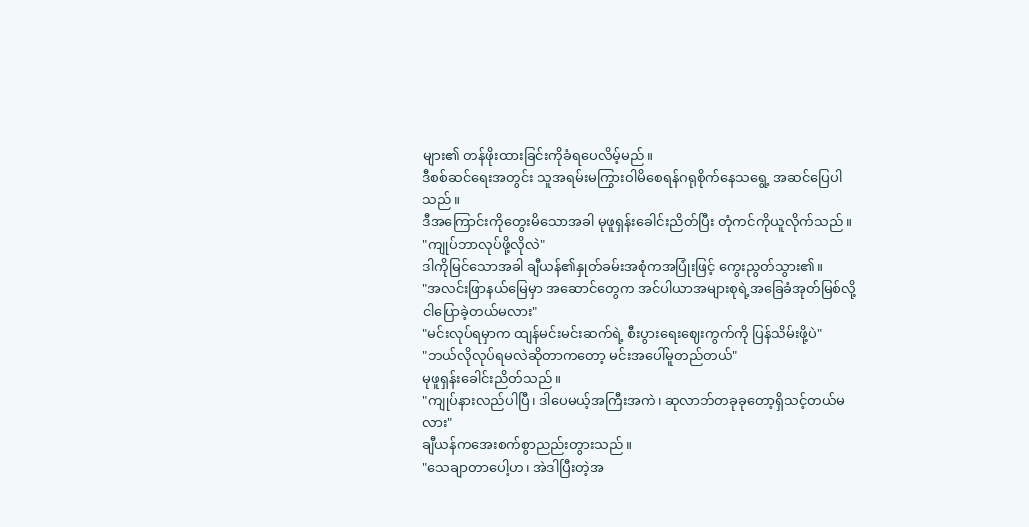များ၏ တန်ဖိုးထားခြင်းကိုခံရပေလိမ့်မည်။
ဒီစစ်ဆင်ရေးအတွင်း သူအရမ်းမကြွားဝါမိစေရန်ဂရုစိုက်နေသရွေ့ အဆင်ပြေပါသည်။
ဒီအကြောင်းကိုတွေးမိသောအခါ မုဖူရှန်းခေါင်းညိတ်ပြီး တုံကင်ကိုယူလိုက်သည်။
"ကျုပ်ဘာလုပ်ဖို့လိုလဲ"
ဒါကိုမြင်သောအခါ ချီယန်၏နှုတ်ခမ်းအစုံကအပြုံးဖြင့် ကွေးညွတ်သွား၏။
"အလင်းဖြာနယ်မြေမှာ အဆောင်တွေက အင်ပါယာအများစုရဲ့အခြေခံအုတ်မြစ်လို့ငါပြောခဲ့တယ်မလား"
"မင်းလုပ်ရမှာက ထျန်မင်းမင်းဆက်ရဲ့ စီးပွားရေးဈေးကွက်ကို ပြန်သိမ်းဖို့ပဲ"
"ဘယ်လိုလုပ်ရမလဲဆိုတာကတော့ မင်းအပေါ်မူတည်တယ်"
မုဖူရှန်းခေါင်းညိတ်သည်။
"ကျုပ်နားလည်ပါပြီ၊ ဒါပေမယ့်အကြီးအကဲ၊ ဆုလာဘ်တခုခုတော့ရှိသင့်တယ်မလား"
ချီယန်ကအေးစက်စွာညည်းတွားသည်။
"သေချာတာပေါ့ဟ၊ အဲဒါပြီးတဲ့အ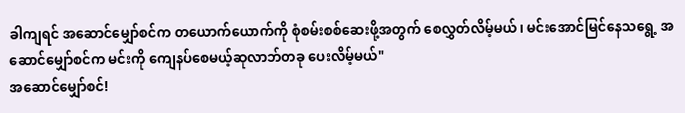ခါကျရင် အဆောင်မျှော်စင်က တယောက်ယောက်ကို စုံစမ်းစစ်ဆေးဖို့အတွက် စေလွှတ်လိမ့်မယ်၊ မင်းအောင်မြင်နေသရွေ့ အဆောင်မျှော်စင်က မင်းကို ကျေနပ်စေမယ့်ဆုလာဘ်တခု ပေးလိမ့်မယ်"
အဆောင်မျှော်စင်!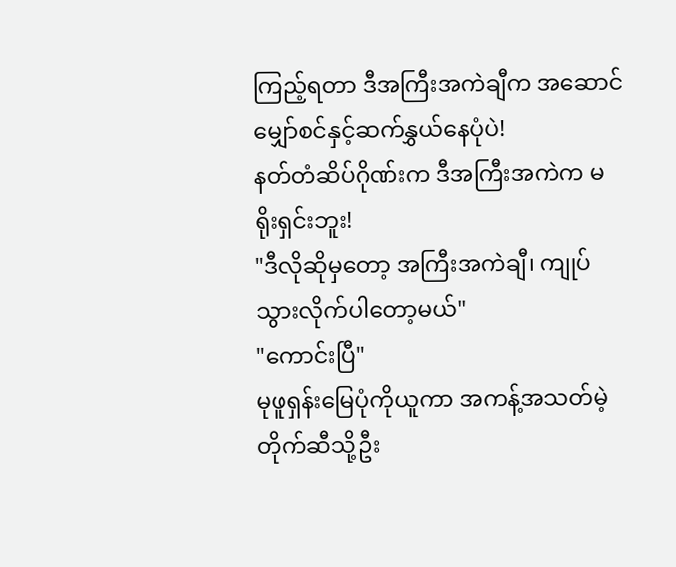ကြည့်ရတာ ဒီအကြီးအကဲချီက အဆောင်မျှော်စင်နှင့်ဆက်နွှယ်နေပုံပဲ!
နတ်တံဆိပ်ဂိုဏ်းက ဒီအကြီးအကဲက မရိုးရှင်းဘူး!
"ဒီလိုဆိုမှတော့ အကြီးအကဲချီ၊ ကျုပ်သွားလိုက်ပါတော့မယ်"
"ကောင်းပြီ"
မုဖူရှန်းမြေပုံကိုယူကာ အကန့်အသတ်မဲ့တိုက်ဆီသို့ဦး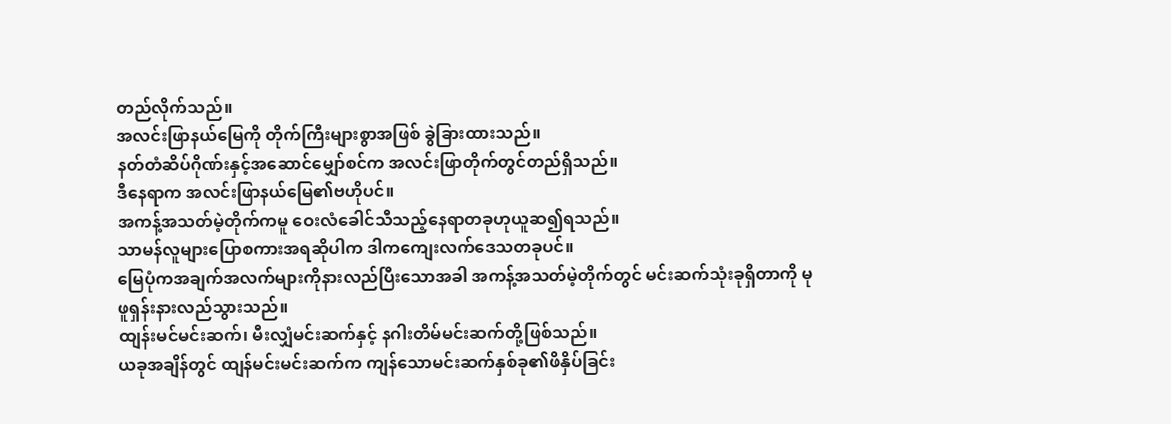တည်လိုက်သည်။
အလင်းဖြာနယ်မြေကို တိုက်ကြီးများစွာအဖြစ် ခွဲခြားထားသည်။
နတ်တံဆိပ်ဂိုဏ်းနှင့်အဆောင်မျှော်စင်က အလင်းဖြာတိုက်တွင်တည်ရှိသည်။
ဒီနေရာက အလင်းဖြာနယ်မြေ၏ဗဟိုပင်။
အကန့်အသတ်မဲ့တိုက်ကမူ ဝေးလံခေါင်သီသည့်နေရာတခုဟုယူဆ၍ရသည်။
သာမန်လူများပြောစကားအရဆိုပါက ဒါကကျေးလက်ဒေသတခုပင်။
မြေပုံကအချက်အလက်များကိုနားလည်ပြီးသောအခါ အကန့်အသတ်မဲ့တိုက်တွင် မင်းဆက်သုံးခုရှိတာကို မုဖူရှန်းနားလည်သွားသည်။
ထျန်းမင်မင်းဆက်၊ မီးလျှံမင်းဆက်နှင့် နဂါးတိမ်မင်းဆက်တို့ဖြစ်သည်။
ယခုအချိန်တွင် ထျန်မင်းမင်းဆက်က ကျန်သောမင်းဆက်နှစ်ခု၏ဖိနှိပ်ခြင်း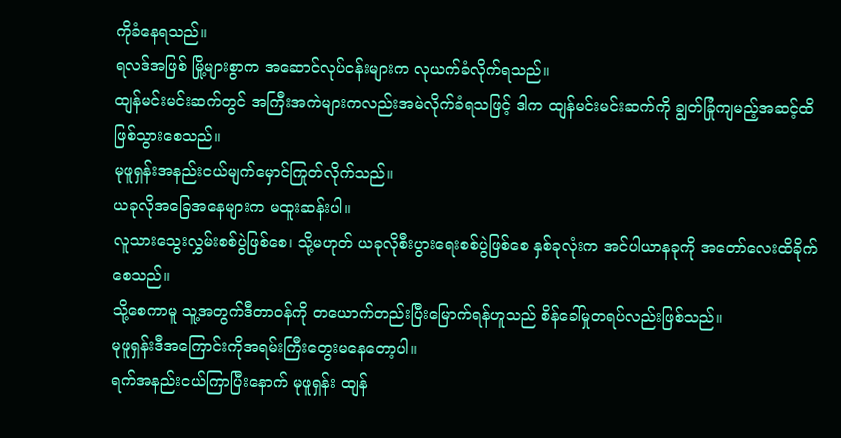ကိုခံနေရသည်။
ရလဒ်အဖြစ် မြို့များစွာက အဆောင်လုပ်ငန်းများက လုယက်ခံလိုက်ရသည်။
ထျန်မင်းမင်းဆက်တွင် အကြီးအကဲများကလည်းအမဲလိုက်ခံရသဖြင့် ဒါက ထျန်မင်းမင်းဆက်ကို ချွတ်ခြုံကျမည့်အဆင့်ထိ ဖြစ်သွားစေသည်။
မုဖူရှန်းအနည်းငယ်မျက်မှောင်ကြုတ်လိုက်သည်။
ယခုလိုအခြေအနေများက မထူးဆန်းပါ။
လူသားသွေးလွှမ်းစစ်ပွဲဖြစ်စေ၊ သို့မဟုတ် ယခုလိုစီးပွားရေးစစ်ပွဲဖြစ်စေ နှစ်ခုလုံးက အင်ပါယာနခုကို အတော်လေးထိခိုက်စေသည်။
သို့စေကာမူ သူ့အတွက်ဒီတာ၀န်ကို တယောက်တည်းပြီးမြောက်ရန်ဟူသည် စိန်ခေါ်မှုတရပ်လည်းဖြစ်သည်။
မုဖူရှန်းဒီအကြောင်းကိုအရမ်းကြီးတွေးမနေတော့ပါ။
ရက်အနည်းငယ်ကြာပြီးနောက် မုဖူရှန်း ထျန်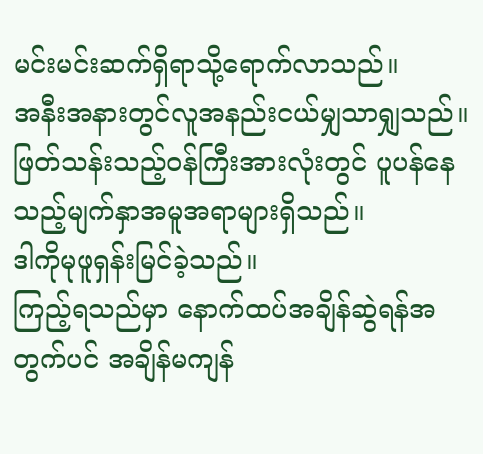မင်းမင်းဆက်ရှိရာသို့ရောက်လာသည်။
အနီးအနားတွင်လူအနည်းငယ်မျှသာရျှသည်။
ဖြတ်သန်းသည့်၀န်ကြီးအားလုံးတွင် ပူပန်နေသည့်မျက်နှာအမူအရာများရှိသည်။
ဒါကိုမုဖူရှန်းမြင်ခဲ့သည်။
ကြည့်ရသည်မှာ နောက်ထပ်အချိန်ဆွဲရန်အတွက်ပင် အချိန်မကျန်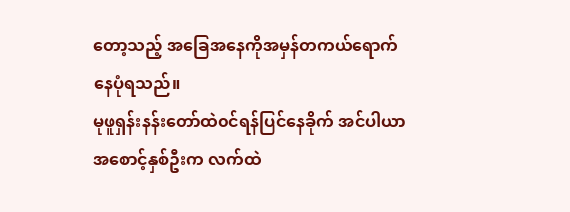တော့သည့် အခြေအနေကိုအမှန်တကယ်ရောက်နေပုံရသည်။
မုဖူရှန်းနန်းတော်ထဲ၀င်ရန်ပြင်နေခိုက် အင်ပါယာအစောင့်နှစ်ဦးက လက်ထဲ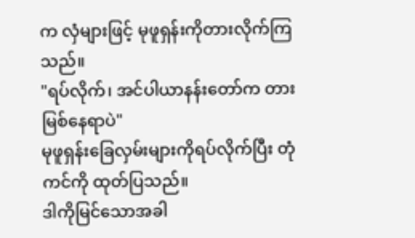က လှံများဖြင့် မုဖူရှန်းကိုတားလိုက်ကြသည်။
"ရပ်လိုက်၊ အင်ပါယာနန်းတော်က တားမြစ်နေရာပဲ"
မုဖူရှန်းခြေလှမ်းများကိုရပ်လိုက်ပြီး တုံကင်ကို ထုတ်ပြသည်။
ဒါကိုမြင်သောအခါ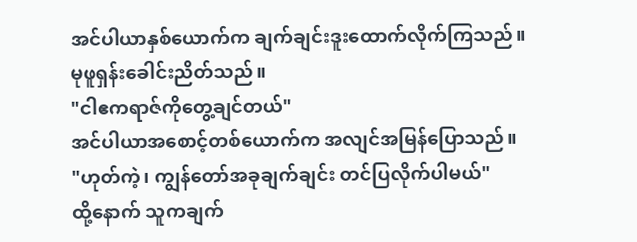အင်ပါယာနှစ်ယောက်က ချက်ချင်းဒူးထောက်လိုက်ကြသည်။
မုဖူရှန်းခေါင်းညိတ်သည်။
"ငါဧကရာဇ်ကိုတွေ့ချင်တယ်"
အင်ပါယာအစောင့်တစ်ယောက်က အလျင်အမြန်ပြောသည်။
"ဟုတ်ကဲ့၊ ကျွန်တော်အခုချက်ချင်း တင်ပြလိုက်ပါမယ်"
ထို့နောက် သူကချက်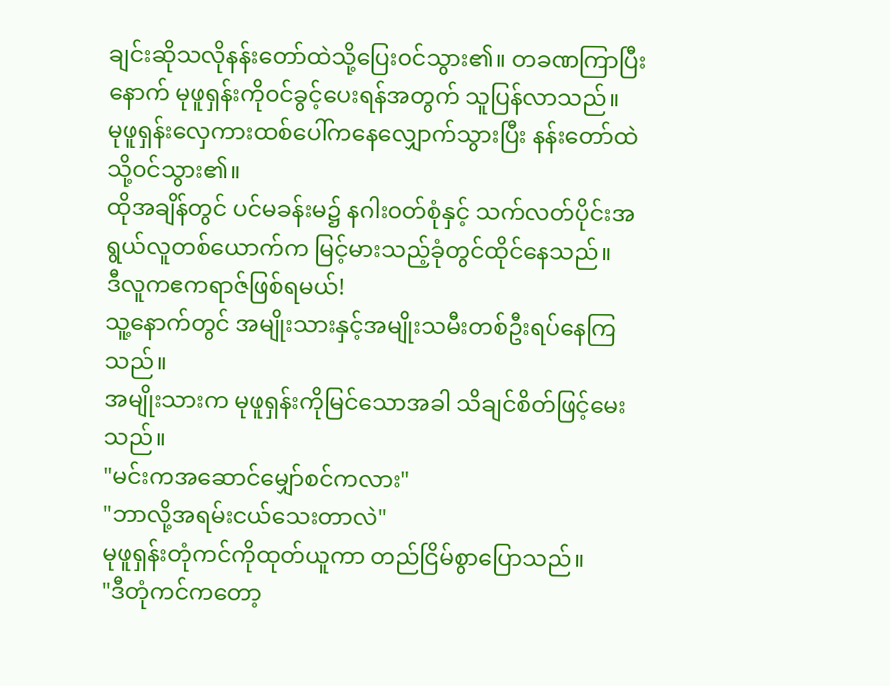ချင်းဆိုသလိုနန်းတော်ထဲသို့ပြေး၀င်သွား၏။ တခဏကြာပြီးနောက် မုဖူရှန်းကို၀င်ခွင့်ပေးရန်အတွက် သူပြန်လာသည်။
မုဖူရှန်းလှေကားထစ်ပေါ်ကနေလျှောက်သွားပြီး နန်းတော်ထဲသို့၀င်သွား၏။
ထိုအချိန်တွင် ပင်မခန်းမ၌ နဂါး၀တ်စုံနှင့် သက်လတ်ပိုင်းအရွယ်လူတစ်ယောက်က မြင့်မားသည့်ခုံတွင်ထိုင်နေသည်။
ဒီလူကဧကရာဇ်ဖြစ်ရမယ်!
သူ့နောက်တွင် အမျိုးသားနှင့်အမျိုးသမီးတစ်ဦးရပ်နေကြသည်။
အမျိုးသားက မုဖူရှန်းကိုမြင်သောအခါ သိချင်စိတ်ဖြင့်မေးသည်။
"မင်းကအဆောင်မျှော်စင်ကလား"
"ဘာလို့အရမ်းငယ်သေးတာလဲ"
မုဖူရှန်းတုံကင်ကိုထုတ်ယူကာ တည်ငြိမ်စွာပြောသည်။
"ဒီတုံကင်ကတော့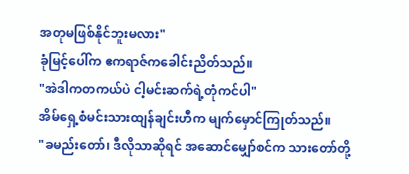အတုမဖြစ်နိုင်ဘူးမလား"
ခုံမြင့်ပေါ်က ဧကရာဇ်ကခေါင်းညိတ်သည်။
"အဲဒါကတကယ်ပဲ ငါ့မင်းဆက်ရဲ့တုံကင်ပါ"
အိမ်ရှေ့စံမင်းသားထျန်ချင်းဟီက မျက်မှောင်ကြုတ်သည်။
"ခမည်းတော်၊ ဒီလိုသာဆိုရင် အဆောင်မျှော်စင်က သားတော်တို့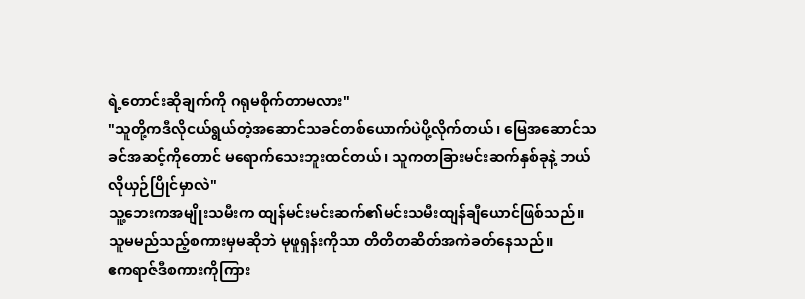ရဲ့တောင်းဆိုချက်ကို ဂရုမစိုက်တာမလား"
"သူတို့ကဒီလိုငယ်ရွယ်တဲ့အဆောင်သခင်တစ်ယောက်ပဲပို့လိုက်တယ်၊ မြေအဆောင်သခင်အဆင့်ကိုတောင် မရောက်သေးဘူးထင်တယ်၊ သူကတခြားမင်းဆက်နှစ်ခုနဲ့ ဘယ်လိုယှဉ်ပြိုင်မှာလဲ"
သူ့ဘေးကအမျိုးသမီးက ထျန်မင်းမင်းဆက်၏မင်းသမီးထျန်ချီယောင်ဖြစ်သည်။
သူမမည်သည့်စကားမှမဆိုဘဲ မုဖူရှန်းကိုသာ တိတိတဆိတ်အကဲခတ်နေသည်။
ဧကရာဇ်ဒီစကားကိုကြား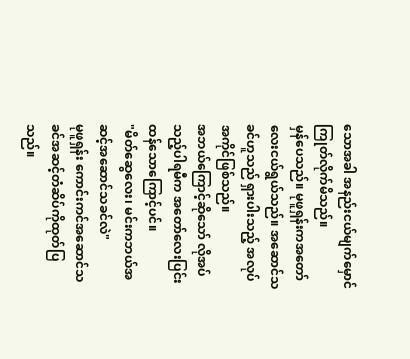သောအခါ အနည်းငယ်မျက်မှောင်ကြုတ်လိုက်မိသည်။
မှန်ပေသည်။ မုဖူရှန်းကအတော်လေးငယ်ရွယ်သည်။ အဆောင်သခင်ဟူသည် ရှားပါးသည့် အလုပ်အကိုင်ဖြစ်သည်။
အဘယ်ကြောင့်ဆိုသော် လိုအပ်သည့်ပါရမီက အတော်လေးပြင်းထန်သောကြောင့်ပင်။
"မိတ်ဆွေလေး၊ မင်းကဘယ်အဆင့်အဆောင်သခင်လဲ"
မုဖူရှန်း ကောင်းကင်အဆောင်သခင်အဆင့်တံဆိပ်ကိုထုတ်ပြသည်။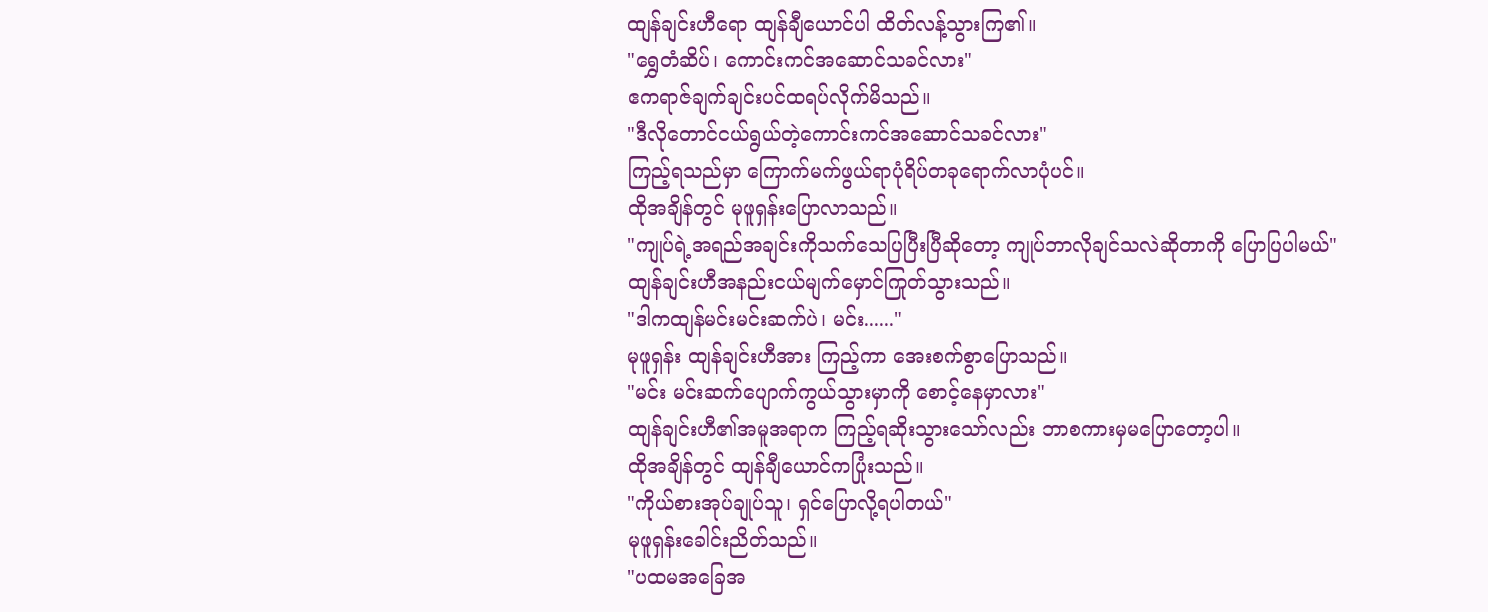ထျန်ချင်းဟီရော ထျန်ချီယောင်ပါ ထိတ်လန့်သွားကြ၏။
"ရွှေတံဆိပ်၊ ကောင်းကင်အဆောင်သခင်လား"
ဧကရာဇ်ချက်ချင်းပင်ထရပ်လိုက်မိသည်။
"ဒီလိုတောင်ငယ်ရွယ်တဲ့ကောင်းကင်အဆောင်သခင်လား"
ကြည့်ရသည်မှာ ကြောက်မက်ဖွယ်ရာပုံရိပ်တခုရောက်လာပုံပင်။
ထိုအချိန်တွင် မုဖူရှန်းပြောလာသည်။
"ကျုပ်ရဲ့အရည်အချင်းကိုသက်သေပြပြီးပြီဆိုတော့ ကျုပ်ဘာလိုချင်သလဲဆိုတာကို ပြောပြပါမယ်"
ထျန်ချင်းဟီအနည်းငယ်မျက်မှောင်ကြုတ်သွားသည်။
"ဒါကထျန်မင်းမင်းဆက်ပဲ၊ မင်း......"
မုဖူရှန်း ထျန်ချင်းဟီအား ကြည့်ကာ အေးစက်စွာပြောသည်။
"မင်း မင်းဆက်ပျောက်ကွယ်သွားမှာကို စောင့်နေမှာလား"
ထျန်ချင်းဟီ၏အမူအရာက ကြည့်ရဆိုးသွားသော်လည်း ဘာစကားမှမပြောတော့ပါ။
ထိုအချိန်တွင် ထျန်ချီယောင်ကပြုံးသည်။
"ကိုယ်စားအုပ်ချုပ်သူ၊ ရှင်ပြောလို့ရပါတယ်"
မုဖူရှန်းခေါင်းညိတ်သည်။
"ပထမအခြေအ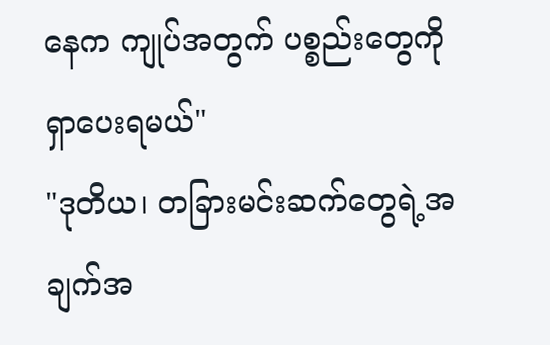နေက ကျုပ်အတွက် ပစ္စည်းတွေကိုရှာပေးရမယ်"
"ဒုတိယ၊ တခြားမင်းဆက်တွေရဲ့အချက်အ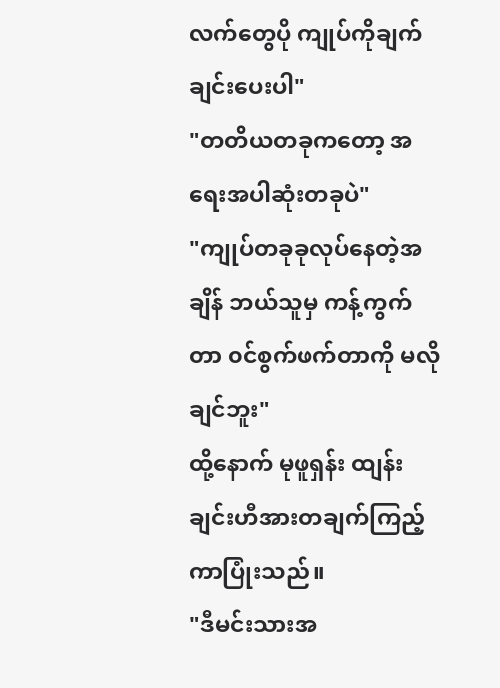လက်တွေပို ကျုပ်ကိုချက်ချင်းပေးပါ"
"တတိယတခုကတော့ အရေးအပါဆုံးတခုပဲ"
"ကျုပ်တခုခုလုပ်နေတဲ့အချိန် ဘယ်သူမှ ကန့်ကွက်တာ ၀င်စွက်ဖက်တာကို မလိုချင်ဘူး"
ထို့နောက် မုဖူရှန်း ထျန်းချင်းဟီအားတချက်ကြည့်ကာပြုံးသည်။
"ဒီမင်းသားအ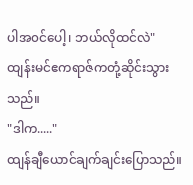ပါအ၀င်ပေါ့၊ ဘယ်လိုထင်လဲ"
ထျန်းမင်ဧကရာဇ်ကတုံ့ဆိုင်းသွားသည်။
"ဒါက....."
ထျန်ချီယောင်ချက်ချင်းပြောသည်။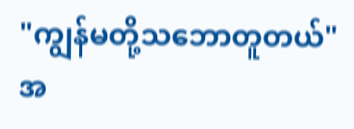"ကျွန်မတို့သဘောတူတယ်"
အ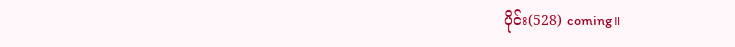ပိုင်း(528) coming။